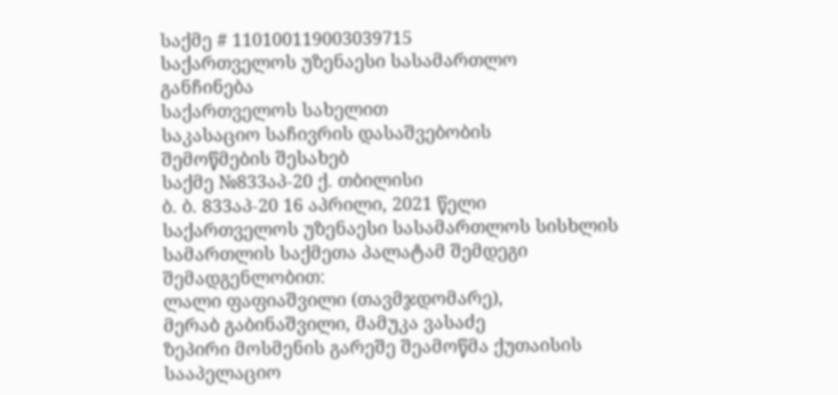საქმე # 110100119003039715
საქართველოს უზენაესი სასამართლო
განჩინება
საქართველოს სახელით
საკასაციო საჩივრის დასაშვებობის
შემოწმების შესახებ
საქმე №833აპ-20 ქ. თბილისი
ბ. ბ. 833აპ-20 16 აპრილი, 2021 წელი
საქართველოს უზენაესი სასამართლოს სისხლის სამართლის საქმეთა პალატამ შემდეგი შემადგენლობით:
ლალი ფაფიაშვილი (თავმჯდომარე),
მერაბ გაბინაშვილი, მამუკა ვასაძე
ზეპირი მოსმენის გარეშე შეამოწმა ქუთაისის სააპელაციო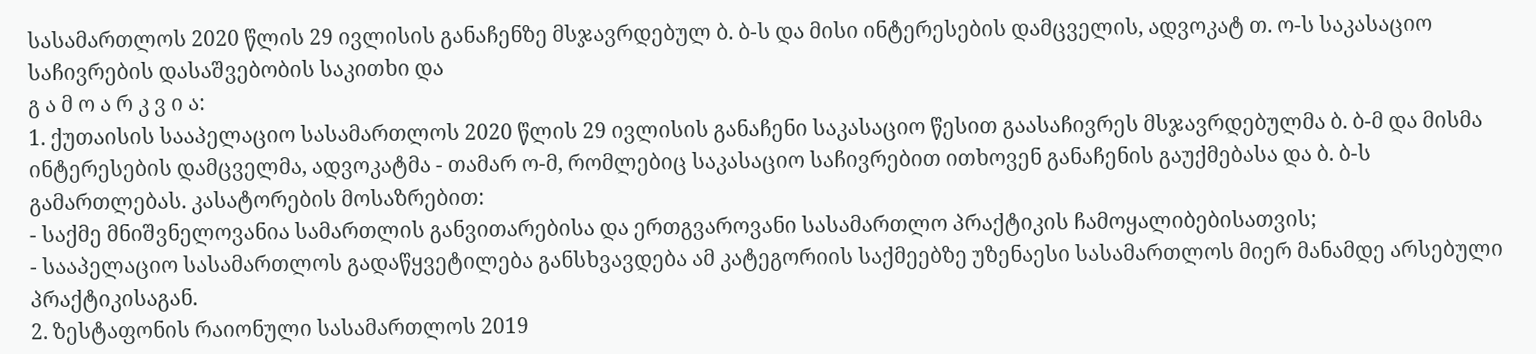სასამართლოს 2020 წლის 29 ივლისის განაჩენზე მსჯავრდებულ ბ. ბ-ს და მისი ინტერესების დამცველის, ადვოკატ თ. ო-ს საკასაციო საჩივრების დასაშვებობის საკითხი და
გ ა მ ო ა რ კ ვ ი ა:
1. ქუთაისის სააპელაციო სასამართლოს 2020 წლის 29 ივლისის განაჩენი საკასაციო წესით გაასაჩივრეს მსჯავრდებულმა ბ. ბ-მ და მისმა ინტერესების დამცველმა, ადვოკატმა - თამარ ო-მ, რომლებიც საკასაციო საჩივრებით ითხოვენ განაჩენის გაუქმებასა და ბ. ბ-ს გამართლებას. კასატორების მოსაზრებით:
- საქმე მნიშვნელოვანია სამართლის განვითარებისა და ერთგვაროვანი სასამართლო პრაქტიკის ჩამოყალიბებისათვის;
- სააპელაციო სასამართლოს გადაწყვეტილება განსხვავდება ამ კატეგორიის საქმეებზე უზენაესი სასამართლოს მიერ მანამდე არსებული პრაქტიკისაგან.
2. ზესტაფონის რაიონული სასამართლოს 2019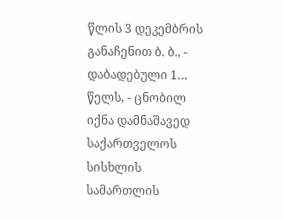წლის 3 დეკემბრის განაჩენით ბ. ბ., - დაბადებული 1… წელს, - ცნობილ იქნა დამნაშავედ საქართველოს სისხლის სამართლის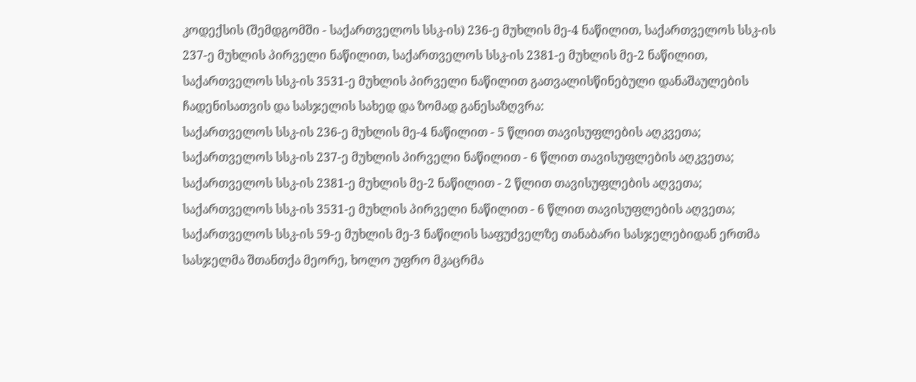კოდექსის (შემდგომში - საქართველოს სსკ-ის) 236-ე მუხლის მე-4 ნაწილით, საქართველოს სსკ-ის 237-ე მუხლის პირველი ნაწილით, საქართველოს სსკ-ის 2381-ე მუხლის მე-2 ნაწილით, საქართველოს სსკ-ის 3531-ე მუხლის პირველი ნაწილით გათვალისწინებული დანაშაულების ჩადენისათვის და სასჯელის სახედ და ზომად განესაზღვრა:
საქართველოს სსკ-ის 236-ე მუხლის მე-4 ნაწილით - 5 წლით თავისუფლების აღკვეთა;
საქართველოს სსკ-ის 237-ე მუხლის პირველი ნაწილით - 6 წლით თავისუფლების აღკვეთა;
საქართველოს სსკ-ის 2381-ე მუხლის მე-2 ნაწილით - 2 წლით თავისუფლების აღვეთა;
საქართველოს სსკ-ის 3531-ე მუხლის პირველი ნაწილით - 6 წლით თავისუფლების აღვეთა;
საქართველოს სსკ-ის 59-ე მუხლის მე-3 ნაწილის საფუძველზე თანაბარი სასჯელებიდან ერთმა სასჯელმა შთანთქა მეორე, ხოლო უფრო მკაცრმა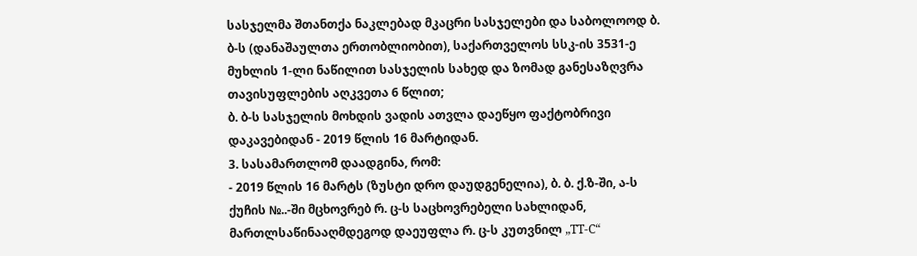სასჯელმა შთანთქა ნაკლებად მკაცრი სასჯელები და საბოლოოდ ბ. ბ-ს (დანაშაულთა ერთობლიობით), საქართველოს სსკ-ის 3531-ე მუხლის 1-ლი ნაწილით სასჯელის სახედ და ზომად განესაზღვრა თავისუფლების აღკვეთა 6 წლით;
ბ. ბ-ს სასჯელის მოხდის ვადის ათვლა დაეწყო ფაქტობრივი დაკავებიდან - 2019 წლის 16 მარტიდან.
3. სასამართლომ დაადგინა, რომ:
- 2019 წლის 16 მარტს (ზუსტი დრო დაუდგენელია), ბ. ბ. ქ.ზ-ში, ა-ს ქუჩის №..-ში მცხოვრებ რ. ც-ს საცხოვრებელი სახლიდან, მართლსაწინააღმდეგოდ დაეუფლა რ. ც-ს კუთვნილ „TT-C“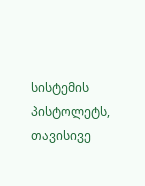სისტემის პისტოლეტს, თავისივე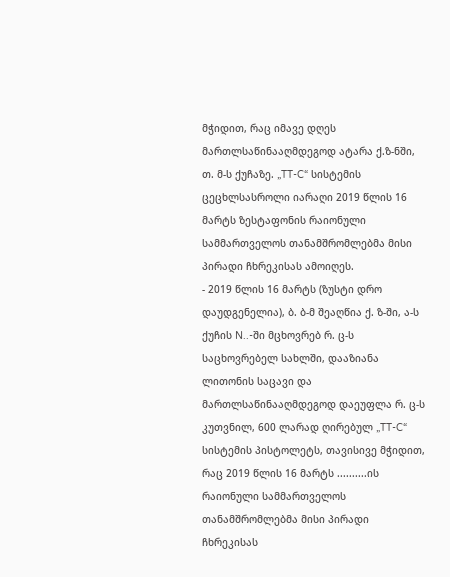მჭიდით, რაც იმავე დღეს მართლსაწინააღმდეგოდ ატარა ქ.ზ-ნში, თ. მ-ს ქუჩაზე. „TT-C“ სისტემის ცეცხლსასროლი იარაღი 2019 წლის 16 მარტს ზესტაფონის რაიონული სამმართველოს თანამშრომლებმა მისი პირადი ჩხრეკისას ამოიღეს.
- 2019 წლის 16 მარტს (ზუსტი დრო დაუდგენელია), ბ. ბ-მ შეაღწია ქ. ზ-ში, ა-ს ქუჩის N..-ში მცხოვრებ რ. ც-ს საცხოვრებელ სახლში, დააზიანა ლითონის საცავი და მართლსაწინააღმდეგოდ დაეუფლა რ. ც-ს კუთვნილ, 600 ლარად ღირებულ „TT-C“ სისტემის პისტოლეტს, თავისივე მჭიდით, რაც 2019 წლის 16 მარტს ..........ის რაიონული სამმართველოს თანამშრომლებმა მისი პირადი ჩხრეკისას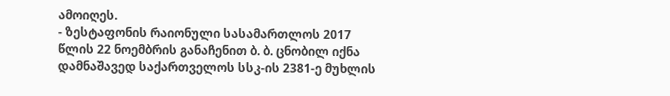ამოიღეს.
- ზესტაფონის რაიონული სასამართლოს 2017 წლის 22 ნოემბრის განაჩენით ბ. ბ. ცნობილ იქნა დამნაშავედ საქართველოს სსკ-ის 2381-ე მუხლის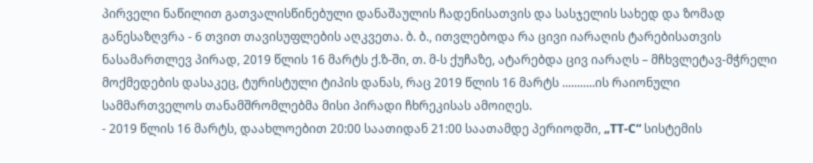პირველი ნაწილით გათვალისწინებული დანაშაულის ჩადენისათვის და სასჯელის სახედ და ზომად განესაზღვრა - 6 თვით თავისუფლების აღკვეთა. ბ. ბ., ითვლებოდა რა ცივი იარაღის ტარებისათვის ნასამართლევ პირად, 2019 წლის 16 მარტს ქ.ზ-ში, თ. მ-ს ქუჩაზე, ატარებდა ცივ იარაღს – მჩხვლეტავ-მჭრელი მოქმედების დასაკეც, ტურისტული ტიპის დანას, რაც 2019 წლის 16 მარტს ...........ის რაიონული სამმართველოს თანამშრომლებმა მისი პირადი ჩხრეკისას ამოიღეს.
- 2019 წლის 16 მარტს, დაახლოებით 20:00 საათიდან 21:00 საათამდე პერიოდში, „TT-C“ სისტემის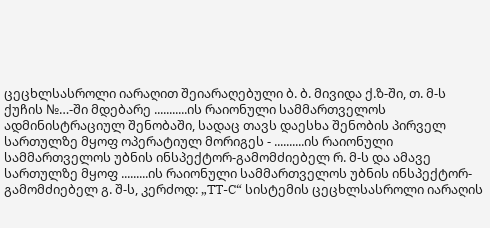ცეცხლსასროლი იარაღით შეიარაღებული ბ. ბ. მივიდა ქ.ზ-ში, თ. მ-ს ქუჩის №…-ში მდებარე ...........ის რაიონული სამმართველოს ადმინისტრაციულ შენობაში, სადაც თავს დაესხა შენობის პირველ სართულზე მყოფ ოპერატიულ მორიგეს - ..........ის რაიონული სამმართველოს უბნის ინსპექტორ-გამომძიებელ რ. მ-ს და ამავე სართულზე მყოფ .........ის რაიონული სამმართველოს უბნის ინსპექტორ-გამომძიებელ გ. შ-ს, კერძოდ: „TT-C“ სისტემის ცეცხლსასროლი იარაღის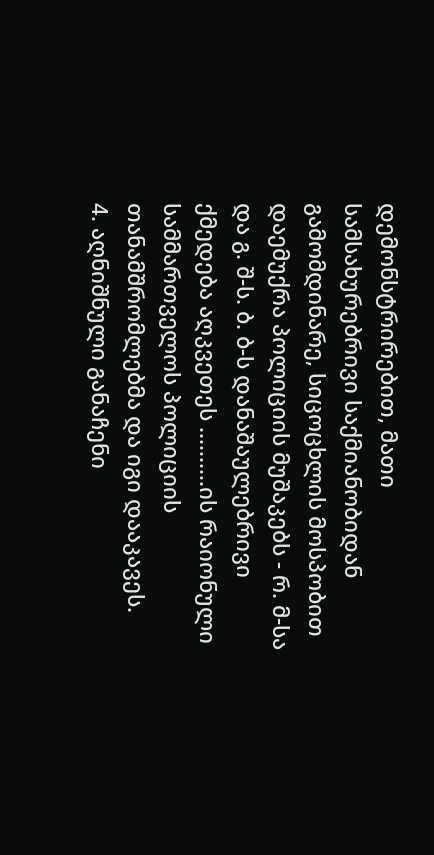დემონსტრირებით, მათი სამსახურებრივი საქმიანობიდან გამომდინარე, სიცოცხლის მოსპობით დაემუქრა პოლიციის მუშაკებს - რ. მ-სა და გ. შ-ს. ბ. ბ-ს დანაშაულებრივი ქმედება აღკვეთეს ..........ის რაიონული სამმართველოს პოლიციის თანამშრომლებმა და იგი დააკავეს.
4. აღნიშნული განაჩენი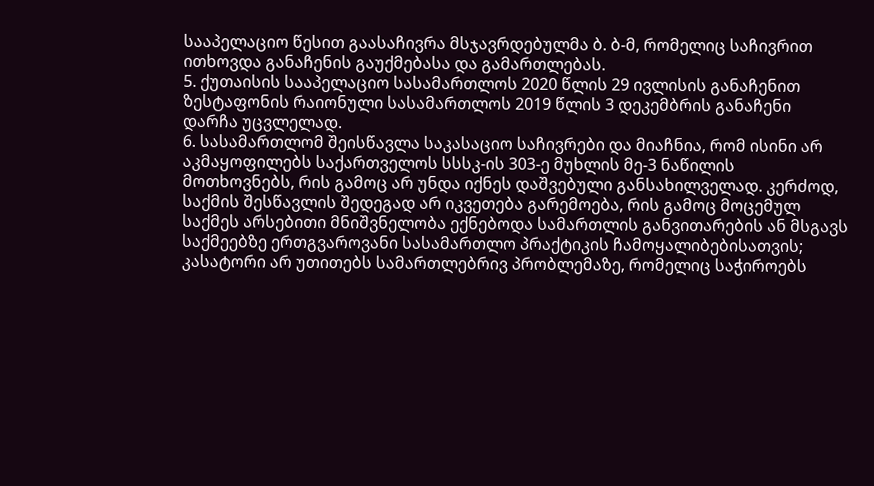სააპელაციო წესით გაასაჩივრა მსჯავრდებულმა ბ. ბ-მ, რომელიც საჩივრით ითხოვდა განაჩენის გაუქმებასა და გამართლებას.
5. ქუთაისის სააპელაციო სასამართლოს 2020 წლის 29 ივლისის განაჩენით ზესტაფონის რაიონული სასამართლოს 2019 წლის 3 დეკემბრის განაჩენი დარჩა უცვლელად.
6. სასამართლომ შეისწავლა საკასაციო საჩივრები და მიაჩნია, რომ ისინი არ აკმაყოფილებს საქართველოს სსსკ-ის 303-ე მუხლის მე-3 ნაწილის მოთხოვნებს, რის გამოც არ უნდა იქნეს დაშვებული განსახილველად. კერძოდ, საქმის შესწავლის შედეგად არ იკვეთება გარემოება, რის გამოც მოცემულ საქმეს არსებითი მნიშვნელობა ექნებოდა სამართლის განვითარების ან მსგავს საქმეებზე ერთგვაროვანი სასამართლო პრაქტიკის ჩამოყალიბებისათვის; კასატორი არ უთითებს სამართლებრივ პრობლემაზე, რომელიც საჭიროებს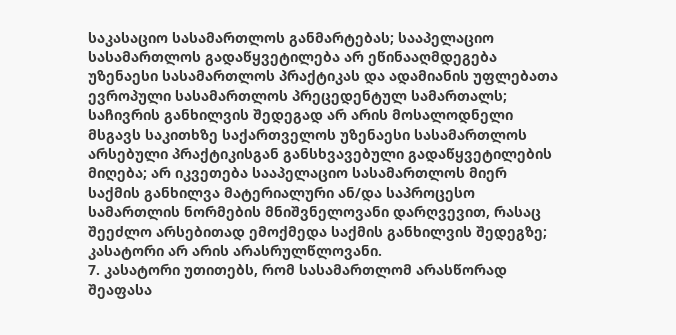საკასაციო სასამართლოს განმარტებას; სააპელაციო სასამართლოს გადაწყვეტილება არ ეწინააღმდეგება უზენაესი სასამართლოს პრაქტიკას და ადამიანის უფლებათა ევროპული სასამართლოს პრეცედენტულ სამართალს; საჩივრის განხილვის შედეგად არ არის მოსალოდნელი მსგავს საკითხზე საქართველოს უზენაესი სასამართლოს არსებული პრაქტიკისგან განსხვავებული გადაწყვეტილების მიღება; არ იკვეთება სააპელაციო სასამართლოს მიერ საქმის განხილვა მატერიალური ან/და საპროცესო სამართლის ნორმების მნიშვნელოვანი დარღვევით, რასაც შეეძლო არსებითად ემოქმედა საქმის განხილვის შედეგზე; კასატორი არ არის არასრულწლოვანი.
7. კასატორი უთითებს, რომ სასამართლომ არასწორად შეაფასა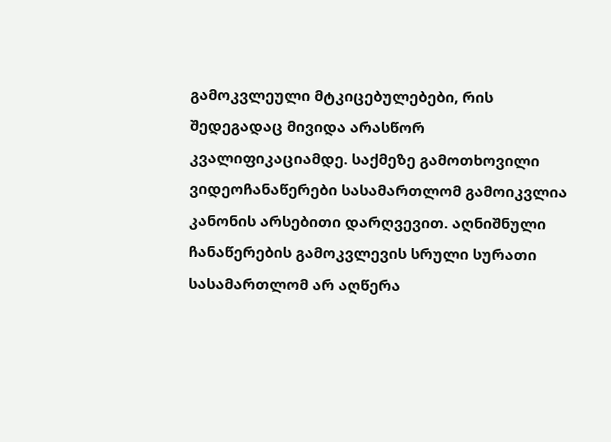გამოკვლეული მტკიცებულებები, რის შედეგადაც მივიდა არასწორ კვალიფიკაციამდე. საქმეზე გამოთხოვილი ვიდეოჩანაწერები სასამართლომ გამოიკვლია კანონის არსებითი დარღვევით. აღნიშნული ჩანაწერების გამოკვლევის სრული სურათი სასამართლომ არ აღწერა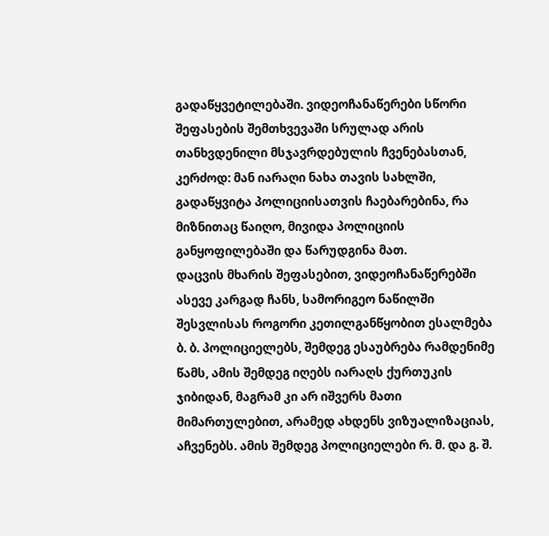გადაწყვეტილებაში. ვიდეოჩანაწერები სწორი შეფასების შემთხვევაში სრულად არის თანხვდენილი მსჯავრდებულის ჩვენებასთან, კერძოდ: მან იარაღი ნახა თავის სახლში, გადაწყვიტა პოლიციისათვის ჩაებარებინა, რა მიზნითაც წაიღო, მივიდა პოლიციის განყოფილებაში და წარუდგინა მათ.
დაცვის მხარის შეფასებით, ვიდეოჩანაწერებში ასევე კარგად ჩანს, სამორიგეო ნაწილში შესვლისას როგორი კეთილგანწყობით ესალმება ბ. ბ. პოლიციელებს, შემდეგ ესაუბრება რამდენიმე წამს, ამის შემდეგ იღებს იარაღს ქურთუკის ჯიბიდან, მაგრამ კი არ იშვერს მათი მიმართულებით, არამედ ახდენს ვიზუალიზაციას, აჩვენებს. ამის შემდეგ პოლიციელები რ. მ. და გ. შ.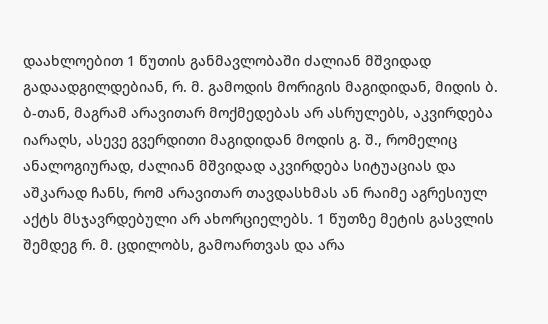დაახლოებით 1 წუთის განმავლობაში ძალიან მშვიდად გადაადგილდებიან, რ. მ. გამოდის მორიგის მაგიდიდან, მიდის ბ. ბ-თან, მაგრამ არავითარ მოქმედებას არ ასრულებს, აკვირდება იარაღს, ასევე გვერდითი მაგიდიდან მოდის გ. შ., რომელიც ანალოგიურად, ძალიან მშვიდად აკვირდება სიტუაციას და აშკარად ჩანს, რომ არავითარ თავდასხმას ან რაიმე აგრესიულ აქტს მსჯავრდებული არ ახორციელებს. 1 წუთზე მეტის გასვლის შემდეგ რ. მ. ცდილობს, გამოართვას და არა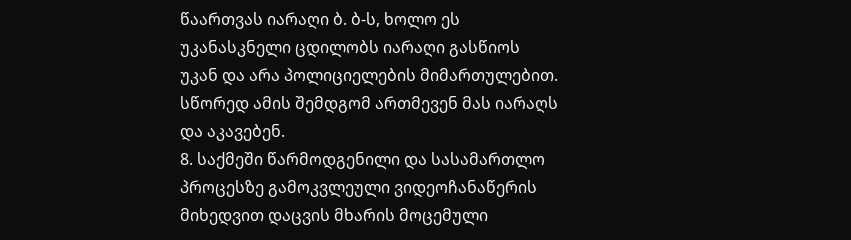წაართვას იარაღი ბ. ბ-ს, ხოლო ეს უკანასკნელი ცდილობს იარაღი გასწიოს უკან და არა პოლიციელების მიმართულებით. სწორედ ამის შემდგომ ართმევენ მას იარაღს და აკავებენ.
8. საქმეში წარმოდგენილი და სასამართლო პროცესზე გამოკვლეული ვიდეოჩანაწერის მიხედვით დაცვის მხარის მოცემული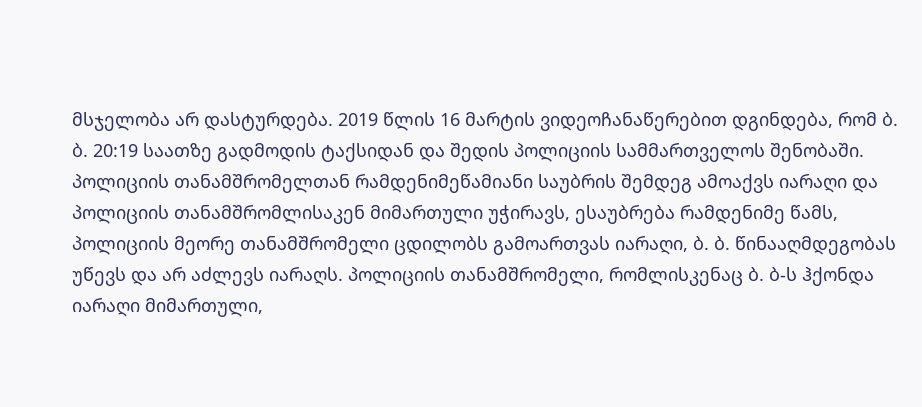მსჯელობა არ დასტურდება. 2019 წლის 16 მარტის ვიდეოჩანაწერებით დგინდება, რომ ბ. ბ. 20:19 საათზე გადმოდის ტაქსიდან და შედის პოლიციის სამმართველოს შენობაში. პოლიციის თანამშრომელთან რამდენიმეწამიანი საუბრის შემდეგ ამოაქვს იარაღი და პოლიციის თანამშრომლისაკენ მიმართული უჭირავს, ესაუბრება რამდენიმე წამს, პოლიციის მეორე თანამშრომელი ცდილობს გამოართვას იარაღი, ბ. ბ. წინააღმდეგობას უწევს და არ აძლევს იარაღს. პოლიციის თანამშრომელი, რომლისკენაც ბ. ბ-ს ჰქონდა იარაღი მიმართული,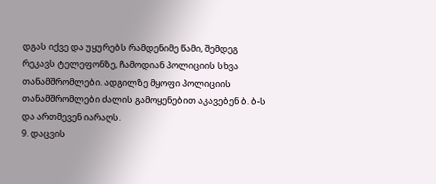დგას იქვე და უყურებს რამდენიმე წამი, შემდეგ რეკავს ტელეფონზე, ჩამოდიან პოლიციის სხვა თანამშრომლები. ადგილზე მყოფი პოლიციის თანამშრომლები ძალის გამოყენებით აკავებენ ბ. ბ-ს და ართმევენ იარაღს.
9. დაცვის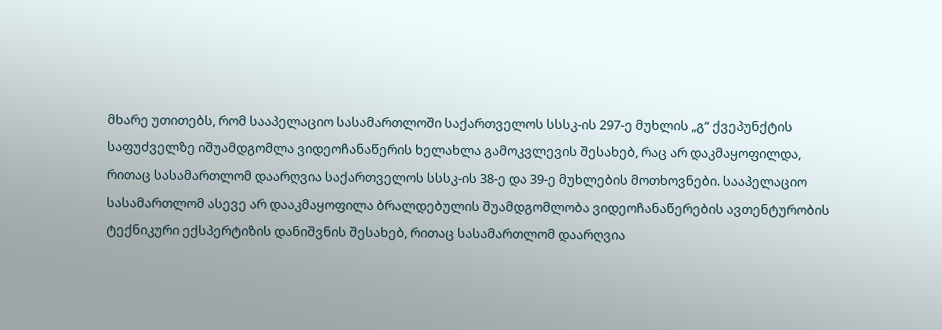მხარე უთითებს, რომ სააპელაციო სასამართლოში საქართველოს სსსკ-ის 297-ე მუხლის „გ“ ქვეპუნქტის საფუძველზე იშუამდგომლა ვიდეოჩანაწერის ხელახლა გამოკვლევის შესახებ, რაც არ დაკმაყოფილდა, რითაც სასამართლომ დაარღვია საქართველოს სსსკ-ის 38-ე და 39-ე მუხლების მოთხოვნები. სააპელაციო სასამართლომ ასევე არ დააკმაყოფილა ბრალდებულის შუამდგომლობა ვიდეოჩანაწერების ავთენტურობის ტექნიკური ექსპერტიზის დანიშვნის შესახებ, რითაც სასამართლომ დაარღვია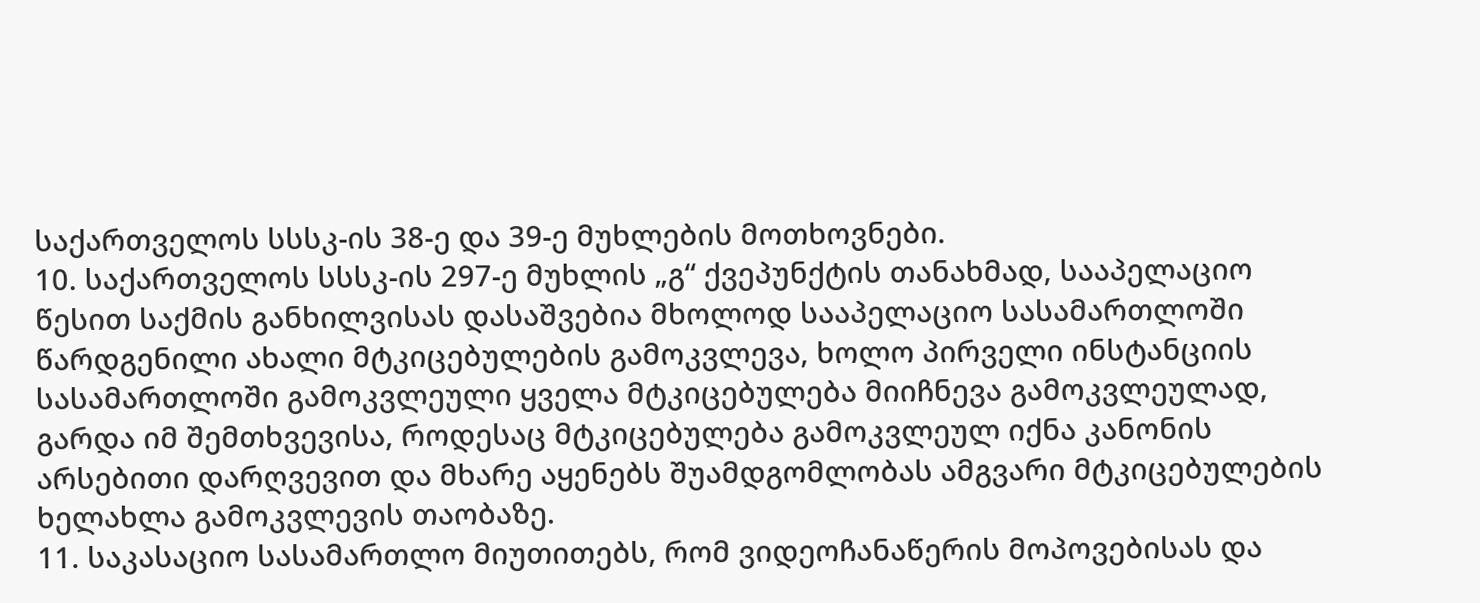საქართველოს სსსკ-ის 38-ე და 39-ე მუხლების მოთხოვნები.
10. საქართველოს სსსკ-ის 297-ე მუხლის „გ“ ქვეპუნქტის თანახმად, სააპელაციო წესით საქმის განხილვისას დასაშვებია მხოლოდ სააპელაციო სასამართლოში წარდგენილი ახალი მტკიცებულების გამოკვლევა, ხოლო პირველი ინსტანციის სასამართლოში გამოკვლეული ყველა მტკიცებულება მიიჩნევა გამოკვლეულად, გარდა იმ შემთხვევისა, როდესაც მტკიცებულება გამოკვლეულ იქნა კანონის არსებითი დარღვევით და მხარე აყენებს შუამდგომლობას ამგვარი მტკიცებულების ხელახლა გამოკვლევის თაობაზე.
11. საკასაციო სასამართლო მიუთითებს, რომ ვიდეოჩანაწერის მოპოვებისას და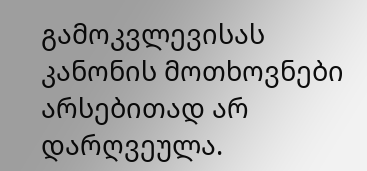გამოკვლევისას კანონის მოთხოვნები არსებითად არ დარღვეულა.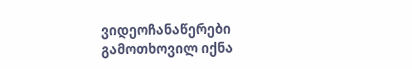ვიდეოჩანაწერები გამოთხოვილ იქნა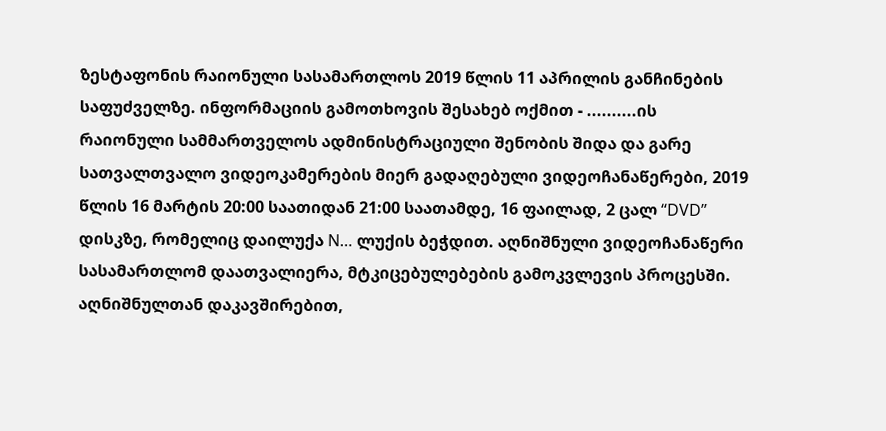ზესტაფონის რაიონული სასამართლოს 2019 წლის 11 აპრილის განჩინების საფუძველზე. ინფორმაციის გამოთხოვის შესახებ ოქმით - ..........ის რაიონული სამმართველოს ადმინისტრაციული შენობის შიდა და გარე სათვალთვალო ვიდეოკამერების მიერ გადაღებული ვიდეოჩანაწერები, 2019 წლის 16 მარტის 20:00 საათიდან 21:00 საათამდე, 16 ფაილად, 2 ცალ “DVD” დისკზე, რომელიც დაილუქა N… ლუქის ბეჭდით. აღნიშნული ვიდეოჩანაწერი სასამართლომ დაათვალიერა, მტკიცებულებების გამოკვლევის პროცესში. აღნიშნულთან დაკავშირებით,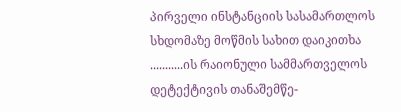პირველი ინსტანციის სასამართლოს სხდომაზე მოწმის სახით დაიკითხა ...........ის რაიონული სამმართველოს დეტექტივის თანაშემწე-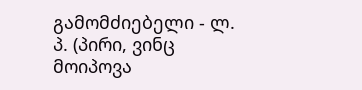გამომძიებელი - ლ. პ. (პირი, ვინც მოიპოვა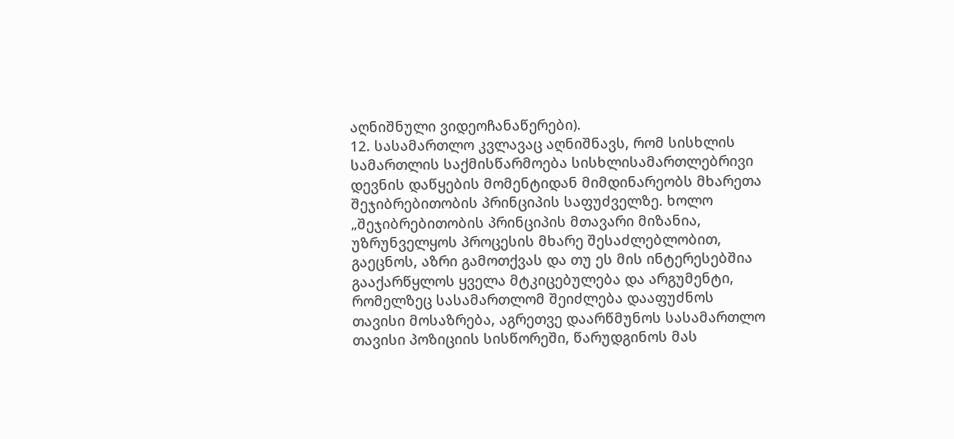აღნიშნული ვიდეოჩანაწერები).
12. სასამართლო კვლავაც აღნიშნავს, რომ სისხლის სამართლის საქმისწარმოება სისხლისამართლებრივი დევნის დაწყების მომენტიდან მიმდინარეობს მხარეთა შეჯიბრებითობის პრინციპის საფუძველზე. ხოლო „შეჯიბრებითობის პრინციპის მთავარი მიზანია, უზრუნველყოს პროცესის მხარე შესაძლებლობით, გაეცნოს, აზრი გამოთქვას და თუ ეს მის ინტერესებშია გააქარწყლოს ყველა მტკიცებულება და არგუმენტი, რომელზეც სასამართლომ შეიძლება დააფუძნოს თავისი მოსაზრება, აგრეთვე დაარწმუნოს სასამართლო თავისი პოზიციის სისწორეში, წარუდგინოს მას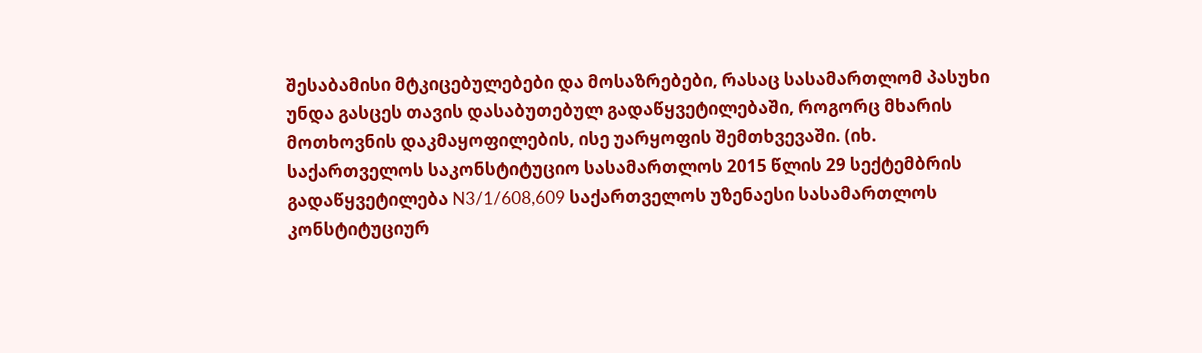შესაბამისი მტკიცებულებები და მოსაზრებები, რასაც სასამართლომ პასუხი უნდა გასცეს თავის დასაბუთებულ გადაწყვეტილებაში, როგორც მხარის მოთხოვნის დაკმაყოფილების, ისე უარყოფის შემთხვევაში. (იხ. საქართველოს საკონსტიტუციო სასამართლოს 2015 წლის 29 სექტემბრის გადაწყვეტილება N3/1/608,609 საქართველოს უზენაესი სასამართლოს კონსტიტუციურ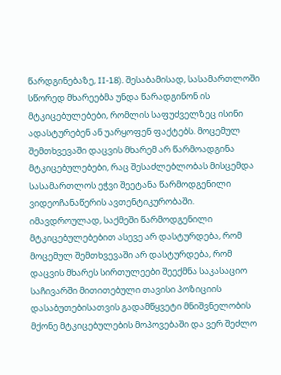წარდგინებაზე, II-18). შესაბამისად, სასამართლოში სწორედ მხარეებმა უნდა წარადგინონ ის მტკიცებულებები, რომლის საფუძველზეც ისინი ადასტურებენ ან უარყოფენ ფაქტებს. მოცემულ შემთხვევაში დაცვის მხარემ არ წარმოადგინა მტკიცებულებები, რაც შესაძლებლობას მისცემდა სასამართლოს ეჭვი შეეტანა წარმოდგენილი ვიდეოჩანაწერის ავთენტიკურობაში. იმავდროულად, საქმეში წარმოდგენილი მტკიცებულებებით ასევე არ დასტურდება, რომ მოცემულ შემთხვევაში არ დასტურდება, რომ დაცვის მხარეს სირთულეები შეექმნა საკასაციო საჩივარში მითითებული თავისი პოზიციის დასაბუთებისათვის გადამწყვეტი მნიშვნელობის მქონე მტკიცებულების მოპოვებაში და ვერ შეძლო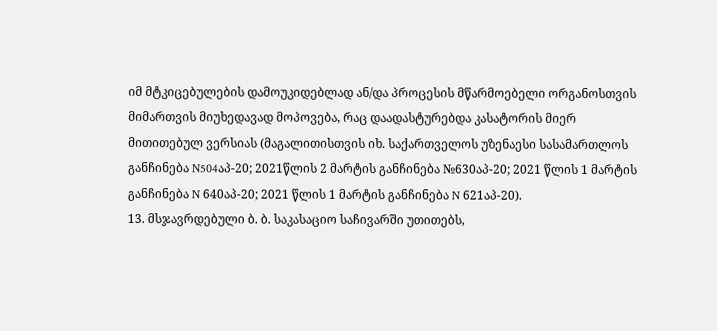იმ მტკიცებულების დამოუკიდებლად ან/და პროცესის მწარმოებელი ორგანოსთვის მიმართვის მიუხედავად მოპოვება, რაც დაადასტურებდა კასატორის მიერ მითითებულ ვერსიას (მაგალითისთვის იხ. საქართველოს უზენაესი სასამართლოს განჩინება N504აპ-20; 2021წლის 2 მარტის განჩინება №630აპ-20; 2021 წლის 1 მარტის განჩინება N 640აპ-20; 2021 წლის 1 მარტის განჩინება N 621აპ-20).
13. მსჯავრდებული ბ. ბ. საკასაციო საჩივარში უთითებს,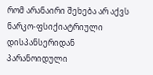რომ არანაირი შეხება არ აქვს ნარკო-ფსიქიატრიული დისპანსერიდან პარანოიდული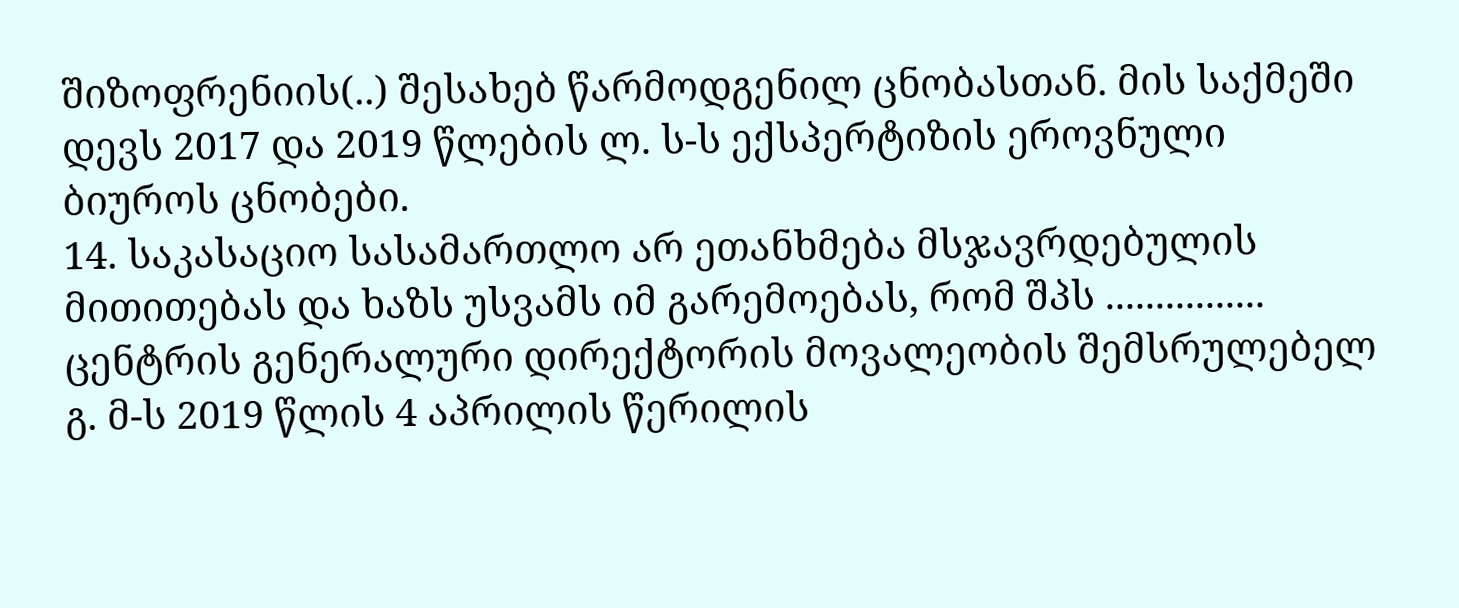შიზოფრენიის(..) შესახებ წარმოდგენილ ცნობასთან. მის საქმეში დევს 2017 და 2019 წლების ლ. ს-ს ექსპერტიზის ეროვნული ბიუროს ცნობები.
14. საკასაციო სასამართლო არ ეთანხმება მსჯავრდებულის მითითებას და ხაზს უსვამს იმ გარემოებას, რომ შპს ................ ცენტრის გენერალური დირექტორის მოვალეობის შემსრულებელ გ. მ-ს 2019 წლის 4 აპრილის წერილის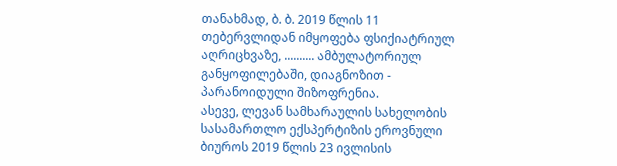თანახმად, ბ. ბ. 2019 წლის 11 თებერვლიდან იმყოფება ფსიქიატრიულ აღრიცხვაზე, .......... ამბულატორიულ განყოფილებაში, დიაგნოზით - პარანოიდული შიზოფრენია.
ასევე, ლევან სამხარაულის სახელობის სასამართლო ექსპერტიზის ეროვნული ბიუროს 2019 წლის 23 ივლისის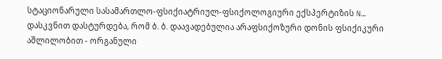სტაციონარული სასამართლო-ფსიქიატრიულ-ფსიქოლოგიური ექსპერტიზის N… დასკვნით დასტურდება, რომ ბ. ბ. დაავადებულია არაფსიქოზური დონის ფსიქიკური აშლილობით - ორგანული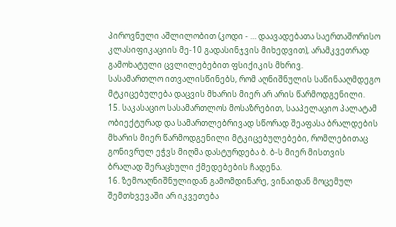პიროვნული აშლილობით (კოდი - … დაავადებათა საერთაშორისო კლასიფიკაციის მე-10 გადასინჯვის მიხედვით), არამკვეთრად გამოხატული ცვლილებებით ფსიქიკის მხრივ.
სასამართლო ითვალისწინებს, რომ აღნიშნულის საწინააღმდეგო მტკიცებულება დაცვის მხარის მიერ არ არის წარმოდგენილი.
15. საკასაციო სასამართლოს მოსაზრებით, სააპელაციო პალატამ ობიექტურად და სამართლებრივად სწორად შეაფასა ბრალდების მხარის მიერ წარმოდგენილი მტკიცებულებები, რომლებითაც გონივრულ ეჭვს მიღმა დასტურდება ბ. ბ-ს მიერ მისთვის ბრალად შერაცხული ქმედებების ჩადენა.
16. ზემოაღნიშნულიდან გამომდინარე, ვინაიდან მოცემულ შემთხვევაში არ იკვეთება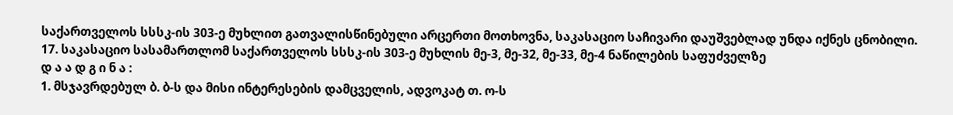საქართველოს სსსკ-ის 303-ე მუხლით გათვალისწინებული არცერთი მოთხოვნა, საკასაციო საჩივარი დაუშვებლად უნდა იქნეს ცნობილი.
17. საკასაციო სასამართლომ საქართველოს სსსკ-ის 303-ე მუხლის მე-3, მე-32, მე-33, მე-4 ნაწილების საფუძველზე
დ ა ა დ გ ი ნ ა :
1. მსჯავრდებულ ბ. ბ-ს და მისი ინტერესების დამცველის, ადვოკატ თ. ო-ს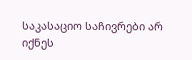საკასაციო საჩივრები არ იქნეს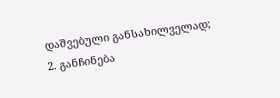დაშვებული განსახილველად;
2. განჩინება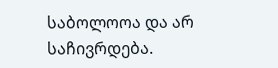საბოლოოა და არ საჩივრდება.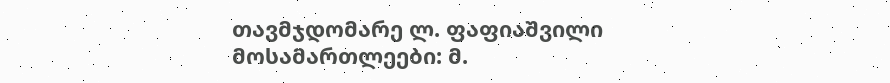თავმჯდომარე ლ. ფაფიაშვილი
მოსამართლეები: მ.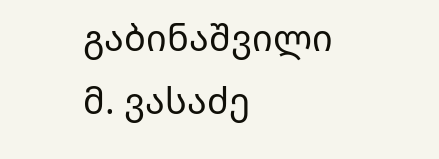გაბინაშვილი
მ. ვასაძე